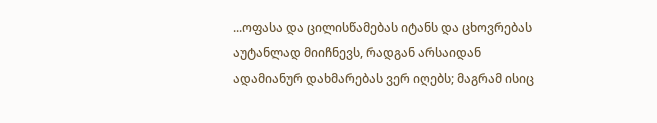...ოფასა და ცილისწამებას იტანს და ცხოვრებას აუტანლად მიიჩნევს, რადგან არსაიდან ადამიანურ დახმარებას ვერ იღებს; მაგრამ ისიც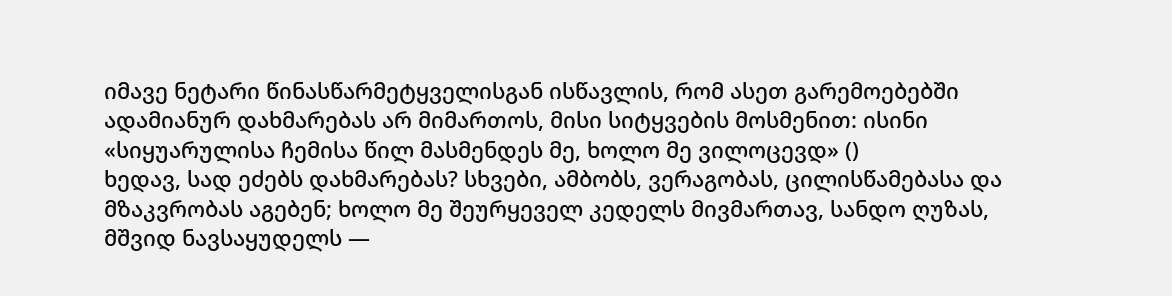იმავე ნეტარი წინასწარმეტყველისგან ისწავლის, რომ ასეთ გარემოებებში ადამიანურ დახმარებას არ მიმართოს, მისი სიტყვების მოსმენით: ისინი «სიყუარულისა ჩემისა წილ მასმენდეს მე, ხოლო მე ვილოცევდ» ()
ხედავ, სად ეძებს დახმარებას? სხვები, ამბობს, ვერაგობას, ცილისწამებასა და მზაკვრობას აგებენ; ხოლო მე შეურყეველ კედელს მივმართავ, სანდო ღუზას, მშვიდ ნავსაყუდელს —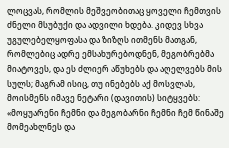ლოცვას, რომლის მეშვეობითაც ყოველი ჩემთვის ძნელი მსუბუქი და ადვილი ხდება. კიდევ სხვა უგულებელყოფასა და ზიზღს ითმენს მათგან, რომლებიც ადრე ემსახურებოდნენ, მეგობრებმა მიატოვეს, და ეს ძლიერ აწუხებს და აღელვებს მის სულს; მაგრამ ისიც, თუ ინებებს აქ მოსვლას, მოისმენს იმავე ნეტარი (დავითის) სიტყვებს: «მოყუარენი ჩემნი და მეგობარნი ჩემნი ჩემ წინაშე მომეახლნეს და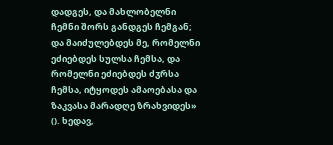დადგეს, და მახლობელნი ჩემნი შორს განდგეს ჩემგან; და მაიძულებდეს მე, რომელნი ეძიებდეს სულსა ჩემსა, და რომელნი ეძიებდეს ძჳრსა ჩემსა, იტყოდეს ამაოებასა და ზაკვასა მარადღე ზრახვიდეს» (). ხედავ,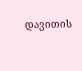დავითის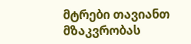მტრები თავიანთ მზაკვრობას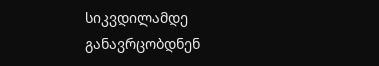სიკვდილამდე განავრცობდნენ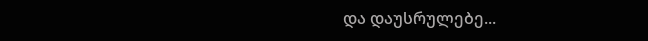და დაუსრულებე...